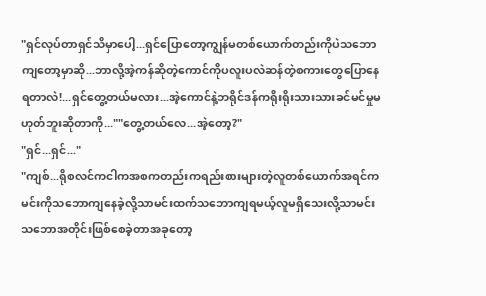"ရှင်လုပ်တာရှင်သိမှာပေါ့...ရှင်ပြောတော့ကျွန်မတစ်ယောက်တည်းကိုပဲသဘောကျတော့မှာဆို...ဘာလို့အဲ့ကန်ဆိုတဲ့ကောင်ကိုပလူးပလဲဆန်တဲ့စကားတွေပြောနေရတာလဲ!...ရှင်တွေ့တယ်မလား...အဲ့ကောင်နဲ့ဘရိုင်ဒန်ကရိုးရိုးသားသားခင်မင်မှုမဟုတ်ဘူးဆိုတာကို...""တွေ့တယ်လေ...အဲ့တော့?"
"ရှင်...ရှင်..."
"ကျစ်...ရိုစလင်ကငါကအစကတည်းကရည်းစားများတဲ့လူတစ်ယောက်အရင်ကမင်းကိုသဘောကျနေခဲ့လို့သာမင်းထက်သဘောကျရမယ့်လူမရှိသေးလို့သာမင်းသဘောအတိုင်းဖြစ်စေခဲ့တာအခုတော့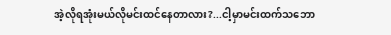အဲ့လိုရအုံးမယ်လိုမင်းထင်နေတာလား?...ငါ့မှာမင်းထက်သဘော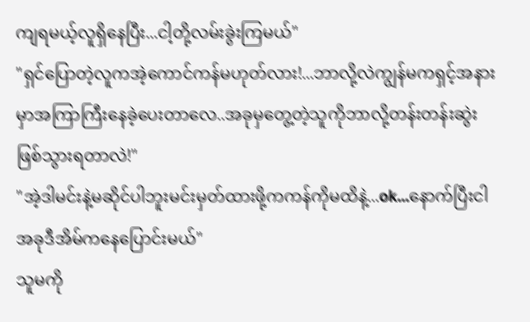ကျရမယ့်လူရှိနေပြီး...ငါ့တို့လမ်းခွဲးကြမယ်"
"ရှင်ပြောတဲ့လူကအဲ့ကောင်ကန်မဟုတ်လား!...ဘာလို့လဲကျွန်မကရှင့်အနားမှာအကြာကြီးနေခဲ့ပေးတာလေ..အခုမှတွေ့တဲ့သူကိုဘာလို့တန်းတန်းဆွဲးဖြစ်သွားရတာလဲ!"
"အဲ့ဒါမင်းနဲ့မဆိုင်ပါဘူးမင်းမှတ်ထားဖို့ကကန်ကိုမထိနဲ့...ok...နောက်ပြီးငါအခုဒီအိမ်ကနေပြောင်းမယ်"
သူမကို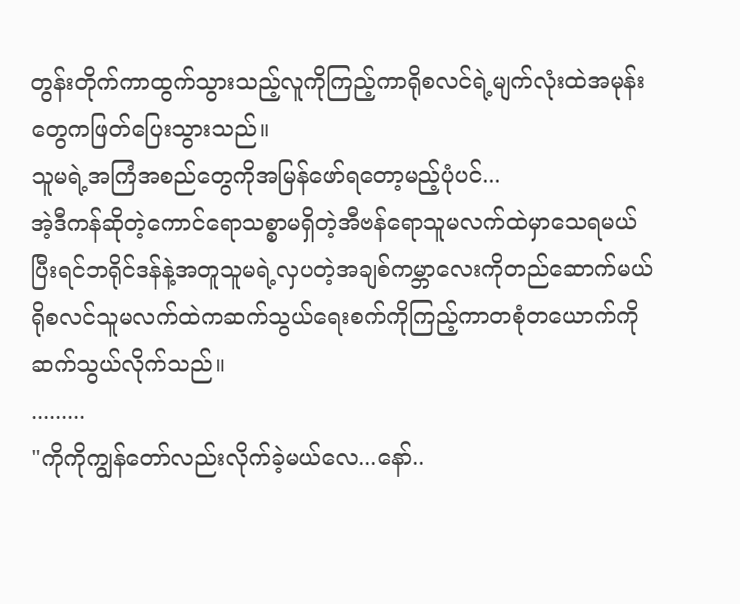တွန်းတိုက်ကာထွက်သွားသည့်လူကိုကြည့်ကာရိုစလင်ရဲ့မျက်လုံးထဲအမုန်းတွေကဖြတ်ပြေးသွားသည်။
သူမရဲ့အကြံအစည်တွေကိုအမြန်ဖော်ရတော့မည့်ပုံပင်...
အဲ့ဒီကန်ဆိုတဲ့ကောင်ရောသစ္စာမရှိတဲ့အီဗန်ရောသူမလက်ထဲမှာသေရမယ်
ပြီးရင်ဘရိုင်ဒန်နဲ့အတူသူမရဲ့လှပတဲ့အချစ်ကမ္ဘာလေးကိုတည်ဆောက်မယ်ရိုစလင်သူမလက်ထဲကဆက်သွယ်ရေးစက်ကိုကြည့်ကာတစုံတယောက်ကိုဆက်သွယ်လိုက်သည်။
.........
"ကိုကိုကျွန်တော်လည်းလိုက်ခဲ့မယ်လေ...နော်..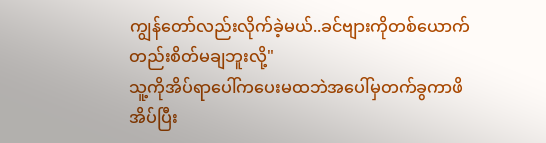ကျွန်တော်လည်းလိုက်ခဲ့မယ်..ခင်ဗျားကိုတစ်ယောက်တည်းစိတ်မချဘူးလို့"
သူ့ကိုအိပ်ရာပေါ်ကပေးမထဘဲအပေါ်မှတက်ခွကာဖိအိပ်ပြီး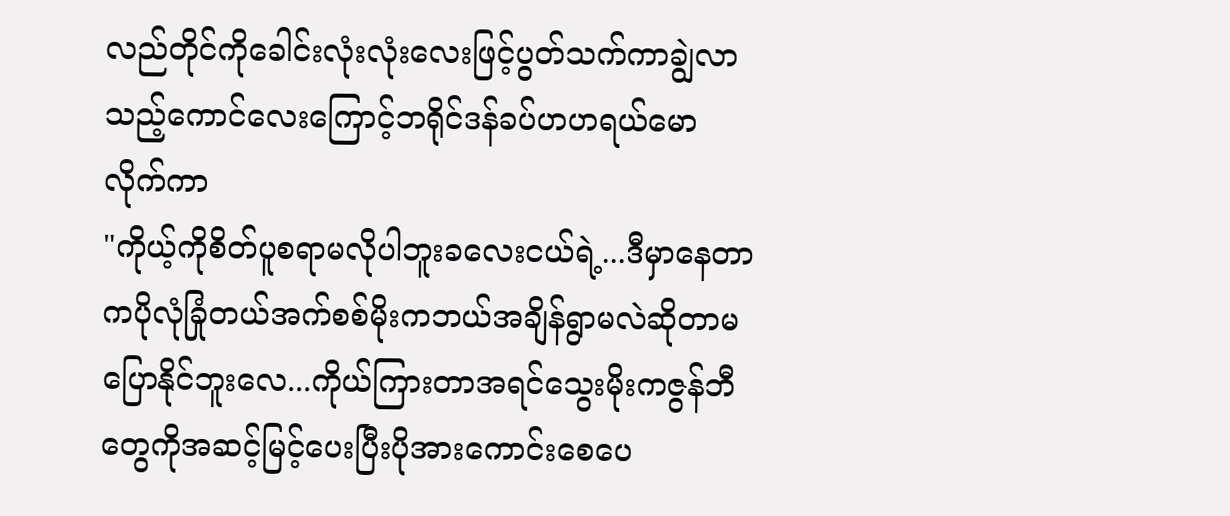လည်တိုင်ကိုခေါင်းလုံးလုံးလေးဖြင့်ပွတ်သက်ကာချွဲလာသည့်ကောင်လေးကြောင့်ဘရိုင်ဒန်ခပ်ဟဟရယ်မောလိုက်ကာ
"ကိုယ့်ကိုစိတ်ပူစရာမလိုပါဘူးခလေးငယ်ရဲ့...ဒီမှာနေတာကပိုလုံခြုံတယ်အက်စစ်မိုးကဘယ်အချိန်ရွာမလဲဆိုတာမပြောနိုင်ဘူးလေ...ကိုယ်ကြားတာအရင်သွေးမိုးကဇွန်ဘီတွေကိုအဆင့်မြင့်ပေးပြီးပိုအားကောင်းစေပေ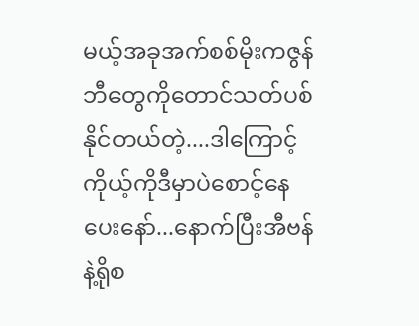မယ့်အခုအက်စစ်မိုးကဇွန်ဘီတွေကိုတောင်သတ်ပစ်နိုင်တယ်တဲ့....ဒါကြောင့်ကိုယ့်ကိုဒီမှာပဲစောင့်နေပေးနော်...နောက်ပြီးအီဗန်နဲ့ရိုစ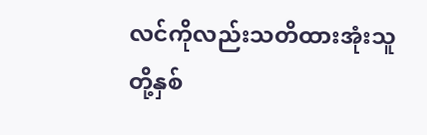လင်ကိုလည်းသတိထားအုံးသူတို့နှစ်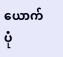ယောက်ပုံ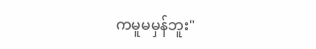ကမူမမှန်ဘူး"